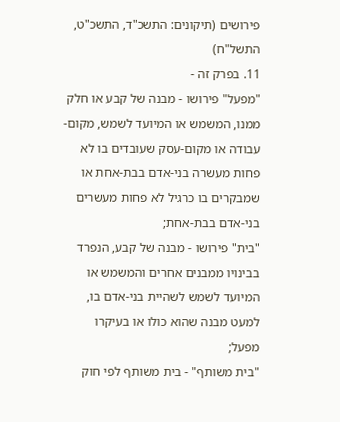פירושים (תיקונים: התשכ"ד, התשכ"ט, התשל"ח)
11. בפרק זה -
"מפעל" פירושו - מבנה של קבע או חלק ממנו, המשמש או המיועד לשמש, מקום-עבודה או מקום-עסק שעובדים בו לא פחות מעשרה בני-אדם בבת-אחת או שמבקרים בו כרגיל לא פחות מעשרים בני-אדם בבת-אחת;
"בית" פירושו - מבנה של קבע, הנפרד בבינויו ממבנים אחרים והמשמש או המיועד לשמש לשהיית בני-אדם בו, למעט מבנה שהוא כולו או בעיקרו מפעל;
"בית משותף" - בית משותף לפי חוק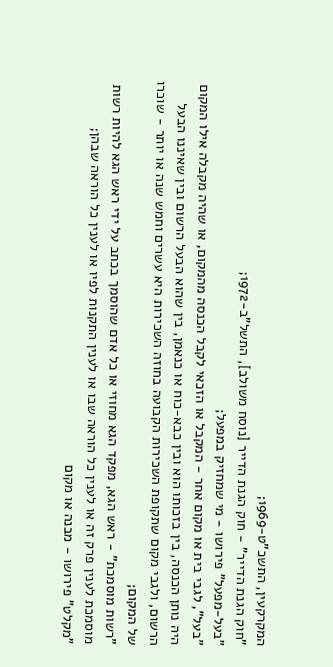המקרקעין, התשכ"ט-1969;
"חוק הגנת הדייר" - חוק הגנת הדייר [נוסח משולב], התשל"ב-1972;
"בעל-מפעל" פירושו - מי שמחזיק במפעל;
"בעל", לגבי בית או מקום אחר - המקבל או הזכאי לקבל הכנסה מהמקום, או שהיה מקבלה אילו המקום היה נותן הכנסה, בין בזכותו הוא ובין כבא-כוח או כנאמן, בין שהוא הבעל הרשום ובין שאיננו הבעל הרשום, ולגבי מקום שתקופת השכירות הקבועה בחוזה השכירות היא עשרים וחמש שנה או יותר - שוכרו של המקום;
"רשות מוסמכת" - ראש הגא, מפקד הגא מחוזי או כל אדם שהוסמך בכתב על ידי ראש הגא להיות רשות מוסמכת לענין פרק זה או לענין כל הוראה שבו או לענין התקנות לפיו או לענין כל הוראה שבהן;
"מקלט" פירושו - מבנה או מקום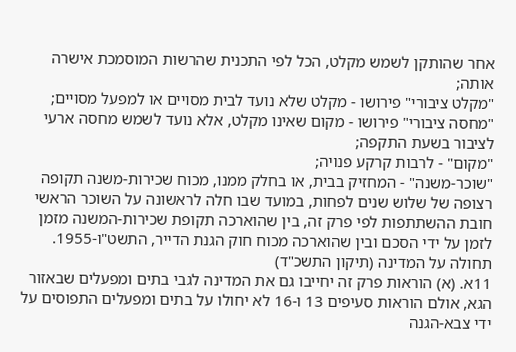אחר שהותקן לשמש מקלט, הכל לפי התכנית שהרשות המוסמכת אישרה אותה;
"מקלט ציבורי" פירושו - מקלט שלא נועד לבית מסויים או למפעל מסויים;
"מחסה ציבורי" פירושו - מקום שאינו מקלט, אלא נועד לשמש מחסה ארעי לציבור בשעת התקפה;
"מקום" - לרבות קרקע פנויה;
"שוכר-משנה" - המחזיק בבית, או בחלק ממנו, מכוח שכירות-משנה תקופה רצופה של שלוש שנים לפחות, במועד שבו חלה לראשונה על השוכר הראשי חובת ההשתתפות לפי פרק זה, בין שהוארכה תקופת שכירות-המשנה מזמן לזמן על ידי הסכם ובין שהוארכה מכוח חוק הגנת הדייר, התשט"ו-1955.
תחולה על המדינה (תיקון התשכ"ד)
11א. (א) הוראות פרק זה יחייבו גם את המדינה לגבי בתים ומפעלים שבאזור הגא, אולם הוראות סעיפים 13 ו-16 לא יחולו על בתים ומפעלים התפוסים על ידי צבא-הגנה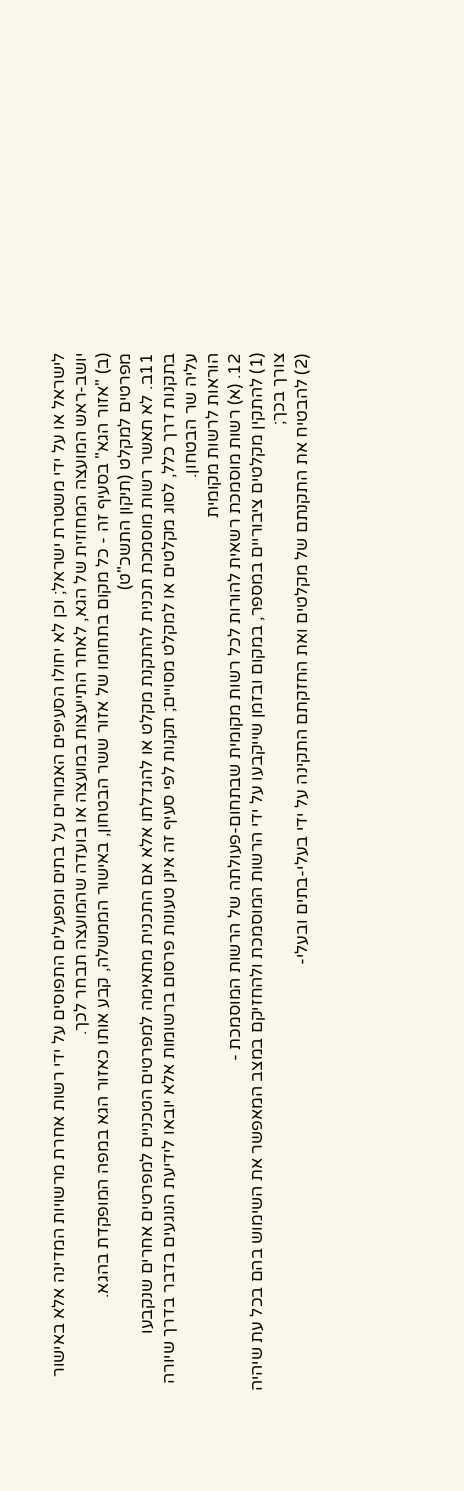לישראל או על ידי משטרת ישראל; וכן לא יחולו הסעיפים האמורים על בתים ומפעלים התפוסים על ידי רשות אחרת מרשויות המדינה אלא באישור יושב-ראש המועצה המחוזית של הגא, לאחר התייעצות במועצה או בועדה שהמועצה תבחר לכך.
(ב) "אזור הגא" בסעיף זה - כל מקום בתחומו של אזור ששר הבטחון, באישור הממשלה, קבע אותו כאזור הגא במפה המופקדת בהגא.
מפרטים למקלט (תיקון התשכ"ט)
11ב. לא תאשר רשות מוסמכת תכנית להתקנת מקלט או להגדלתו אלא אם התכנית מתאימה למפרטים הטכניים למפרטים אחרים שנקבעו
בתקנות דרך כלל, לסוג מקלטים או למקלט מסויים; תקנות לפי סעיף זה אינן טעונות פרסום ברשומות אלא יובאו לידיעת הנוגעים בדבר בדרך שיורה עליה שר הבטחון.
הוראות לרשות מקומית
12. (א) רשות מוסמכת רשאית להורות לכל רשות מקומית שבתחום-פעולתה של הרשות המוסמכת -
(1) להתקין מקלטים ציבוריים במספר, במקום ובזמן שייקבעו על ידי הרשות המוסמכת ולהחזיקם במצב המאפשר את השימוש בהם בכל עת שיהיה צורך בכך;
(2) להבטיח את התקנתם של מקלטים ואת החזקתם התקינה על ידי בעלי-בתים ובעלי-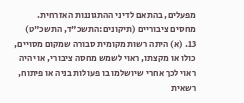מפעלים, בהתאם לדיני ההתגוננות האזרחית.
מחסים ציבוריים (תיקונים:התשכ"ד, התשכ"ט)
13. (א) היתה רשות מקומית סבורה שמקום מסויים, כולו או מקצתו, ראוי לשמש מחסה ציבורי, או יהיה ראוי לכך אחרי שיושלמו בו פעולות בניה או פיתוח, רשאית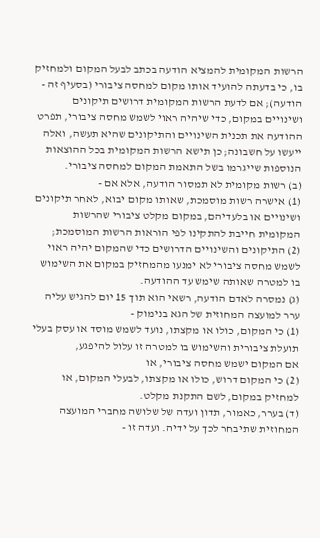הרשות המקומית להמציא הודעה בכתב לבעל המקום ולמחזיק בו, כי בדעתה להועיד אותו מקום למחסה ציבורי (בסעיף זה - הודעה); אם לדעת הרשות המקומית דרושים תיקונים ושינויים במקום, כדי שיהיה ראוי לשמש מחסה ציבורי, תפרט ההודעה את תכנית השינויים והתיקונים שהיא תעשה, ואלה ייעשו על חשבונה; כן תישא הרשות המקומית בכל ההוצאות הנוספות שייגרמו בשל התאמת המקום למחסה ציבורי.
(ב) רשות מקומית לא תמסור הודעה, אלא אם -
(1) אישרה רשות מוסמכת, שאותו מקום יבוא, לאחר תיקונים ושינויים או בלעדיהם, במקום מקלט ציבורי שהרשות המקומית חייבת להתקינו לפי הוראות הרשות המוסמכת;
(2) התיקונים והשינויים הדרושים כדי שהמקום יהיה ראוי לשמש מחסה ציבורי לא ימנעו מהמחזיק במקום את השימוש בו למטרה שאותה שימש עד ההודעה.
(ג) נמסרה לאדם הודעה, רשאי הוא תוך 15 יום להגיש עליה ערר למועצה המחוזית של הגא בנימוק -
(1) כי המקום, כולו או מקצתו, נועד לשמש מוסד או עסק בעלי תועלת ציבורית והשימוש בו למטרה זו עלול להיפגע,
אם המקום ישמש מחסה ציבורי, או
(2) כי המקום דרוש, כולו או מקצתו, לבעלי המקום, או למחזיק במקום, לשם התקנת מקלט.
(ד) בערר, כאמור, תדון ועדה של שלושה מחברי המועצה המחוזית שתיבחר לכך על ידיה. ועדה זו -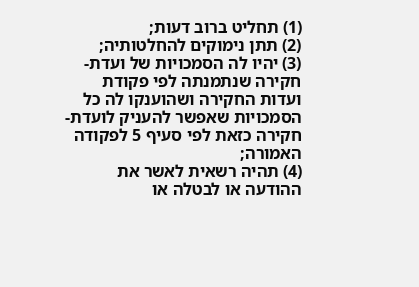(1) תחליט ברוב דעות;
(2) תתן נימוקים להחלטותיה;
(3) יהיו לה הסמכויות של ועדת-חקירה שנתמנתה לפי פקודת ועדות החקירה ושהוענקו לה כל הסמכויות שאפשר להעניק לועדת-חקירה כזאת לפי סעיף 5 לפקודה האמורה;
(4) תהיה רשאית לאשר את ההודעה או לבטלה או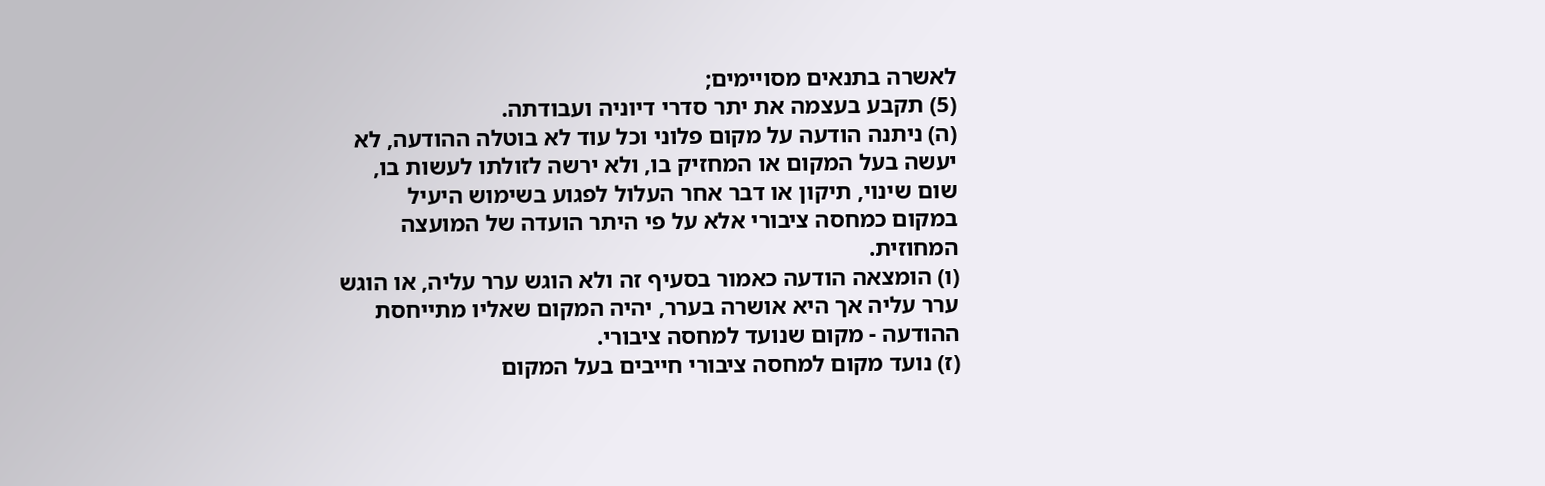לאשרה בתנאים מסויימים;
(5) תקבע בעצמה את יתר סדרי דיוניה ועבודתה.
(ה) ניתנה הודעה על מקום פלוני וכל עוד לא בוטלה ההודעה, לא יעשה בעל המקום או המחזיק בו, ולא ירשה לזולתו לעשות בו, שום שינוי, תיקון או דבר אחר העלול לפגוע בשימוש היעיל במקום כמחסה ציבורי אלא על פי היתר הועדה של המועצה המחוזית.
(ו) הומצאה הודעה כאמור בסעיף זה ולא הוגש ערר עליה, או הוגש ערר עליה אך היא אושרה בערר, יהיה המקום שאליו מתייחסת ההודעה - מקום שנועד למחסה ציבורי.
(ז) נועד מקום למחסה ציבורי חייבים בעל המקום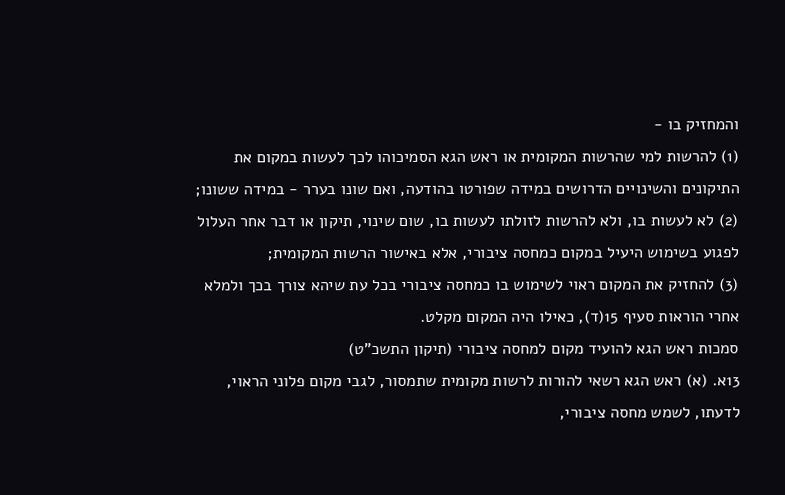והמחזיק בו -
(1) להרשות למי שהרשות המקומית או ראש הגא הסמיכוהו לכך לעשות במקום את התיקונים והשינויים הדרושים במידה שפורטו בהודעה, ואם שונו בערר - במידה ששונו;
(2) לא לעשות בו, ולא להרשות לזולתו לעשות בו, שום שינוי, תיקון או דבר אחר העלול לפגוע בשימוש היעיל במקום כמחסה ציבורי, אלא באישור הרשות המקומית;
(3) להחזיק את המקום ראוי לשימוש בו כמחסה ציבורי בכל עת שיהא צורך בכך ולמלא אחרי הוראות סעיף 15(ד), כאילו היה המקום מקלט.
סמכות ראש הגא להועיד מקום למחסה ציבורי (תיקון התשכ"ט)
13א. (א) ראש הגא רשאי להורות לרשות מקומית שתמסור, לגבי מקום פלוני הראוי, לדעתו, לשמש מחסה ציבורי,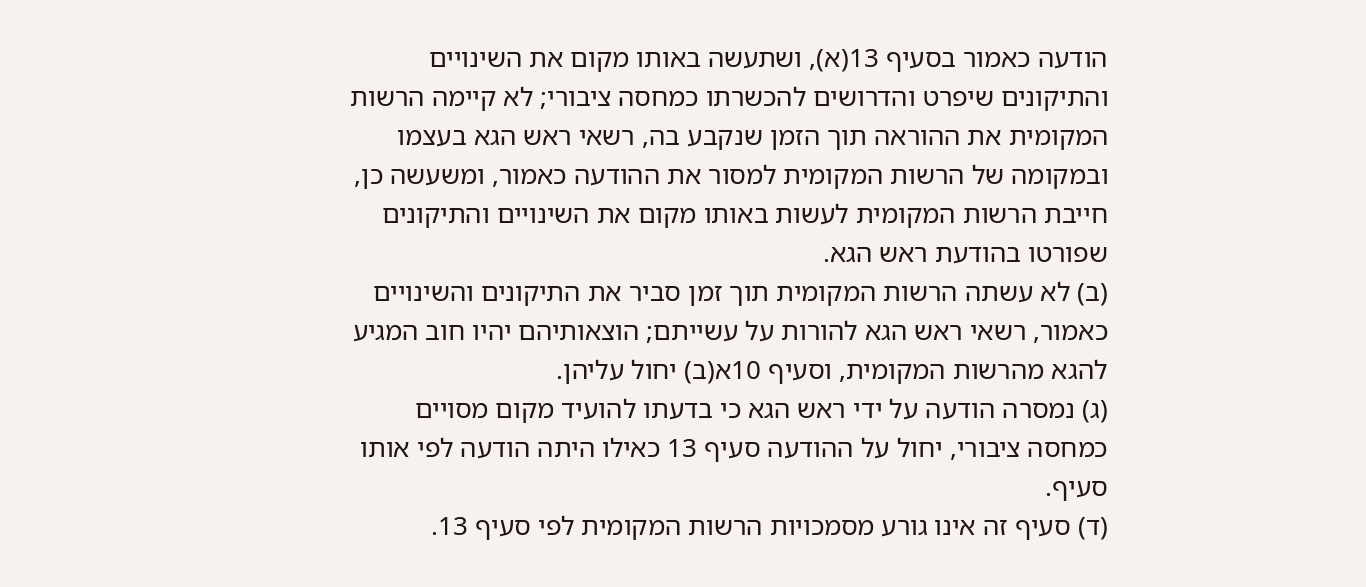הודעה כאמור בסעיף 13(א), ושתעשה באותו מקום את השינויים והתיקונים שיפרט והדרושים להכשרתו כמחסה ציבורי; לא קיימה הרשות המקומית את ההוראה תוך הזמן שנקבע בה, רשאי ראש הגא בעצמו ובמקומה של הרשות המקומית למסור את ההודעה כאמור, ומשעשה כן, חייבת הרשות המקומית לעשות באותו מקום את השינויים והתיקונים שפורטו בהודעת ראש הגא.
(ב) לא עשתה הרשות המקומית תוך זמן סביר את התיקונים והשינויים כאמור, רשאי ראש הגא להורות על עשייתם; הוצאותיהם יהיו חוב המגיע להגא מהרשות המקומית, וסעיף 10א(ב) יחול עליהן.
(ג) נמסרה הודעה על ידי ראש הגא כי בדעתו להועיד מקום מסויים כמחסה ציבורי, יחול על ההודעה סעיף 13 כאילו היתה הודעה לפי אותו סעיף.
(ד) סעיף זה אינו גורע מסמכויות הרשות המקומית לפי סעיף 13.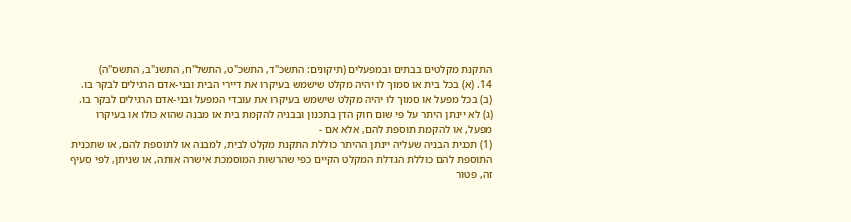התקנת מקלטים בבתים ובמפעלים (תיקונים: התשכ"ד, התשכ"ט, התשל"ח, התשנ"ב, התשס"ה)
14. (א) בכל בית או סמוך לו יהיה מקלט שישמש בעיקרו את דיירי הבית ובני-אדם הרגילים לבקר בו.
(ב) בכל מפעל או סמוך לו יהיה מקלט שישמש בעיקרו את עובדי המפעל ובני-אדם הרגילים לבקר בו.
(ג) לא יינתן היתר על פי שום חוק הדן בתכנון ובבניה להקמת בית או מבנה שהוא כולו או בעיקרו מפעל, או להקמת תוספת להם, אלא אם -
(1) תכנית הבניה שעליה יינתן ההיתר כוללת התקנת מקלט לבית, למבנה או לתוספת להם, או שתכנית התוספת להם כוללת הגדלת המקלט הקיים כפי שהרשות המוסמכת אישרה אותה, או שניתן, לפי סעיף זה, פטור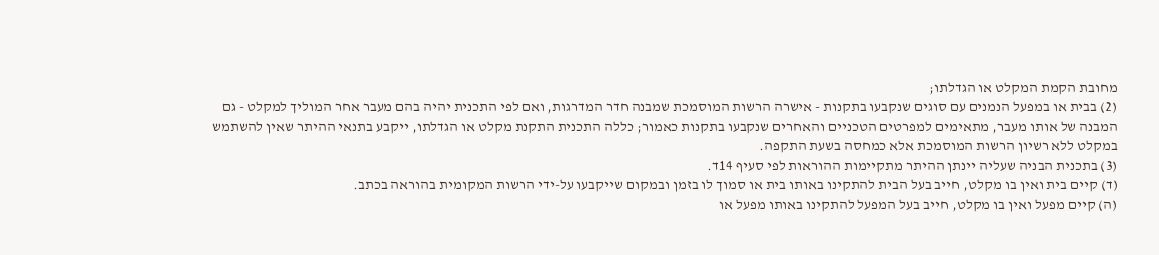מחובת הקמת המקלט או הגדלתו;
(2) בבית או במפעל הנמנים עם סוגים שנקבעו בתקנות - אישרה הרשות המוסמכת שמבנה חדר המדרגות, ואם לפי התכנית יהיה בהם מעבר אחר המוליך למקלט - גם המבנה של אותו מעבר, מתאימים למפרטים הטכניים והאחרים שנקבעו בתקנות כאמור; כללה התכנית התקנת מקלט או הגדלתו, ייקבע בתנאי ההיתר שאין להשתמש במקלט ללא רשיון הרשות המוסמכת אלא כמחסה בשעת התקפה.
(3) בתכנית הבניה שעליה יינתן ההיתר מתקיימות ההוראות לפי סעיף 14ד.
(ד) קיים בית ואין בו מקלט, חייב בעל הבית להתקינו באותו בית או סמוך לו בזמן ובמקום שייקבעו על-ידי הרשות המקומית בהוראה בכתב.
(ה) קיים מפעל ואין בו מקלט, חייב בעל המפעל להתקינו באותו מפעל או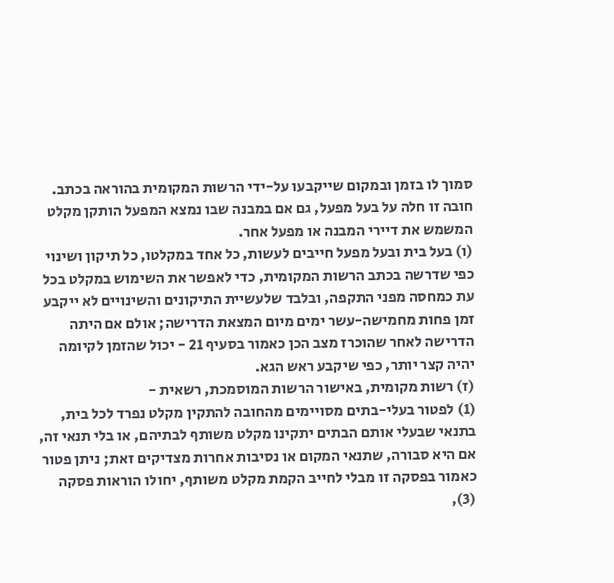סמוך לו בזמן ובמקום שייקבעו על-ידי הרשות המקומית בהוראה בכתב. חובה זו חלה על בעל מפעל, גם אם במבנה שבו נמצא המפעל הותקן מקלט המשמש את דיירי המבנה או מפעל אחר.
(ו) בעל בית ובעל מפעל חייבים לעשות, כל אחד במקלטו, כל תיקון ושינוי כפי שדרשה בכתב הרשות המקומית, כדי לאפשר את השימוש במקלט בכל עת כמחסה מפני התקפה, ובלבד שלעשיית התיקונים והשינויים לא ייקבע זמן פחות מחמישה-עשר ימים מיום המצאת הדרישה; אולם אם היתה הדרישה לאחר שהוכרז מצב הכן כאמור בסעיף 21 - יכול שהזמן לקיומה יהיה קצר יותר, כפי שיקבע ראש הגא.
(ז) רשות מקומית, באישור הרשות המוסמכת, רשאית -
(1) לפטור בעלי-בתים מסויימים מהחובה להתקין מקלט נפרד לכל בית, בתנאי שבעלי אותם הבתים יתקינו מקלט משותף לבתיהם, או בלי תנאי זה, אם היא סבורה, שתנאי המקום או נסיבות אחרות מצדיקים זאת; ניתן פטור כאמור בפסקה זו מבלי לחייב הקמת מקלט משותף, יחולו הוראות פסקה (3),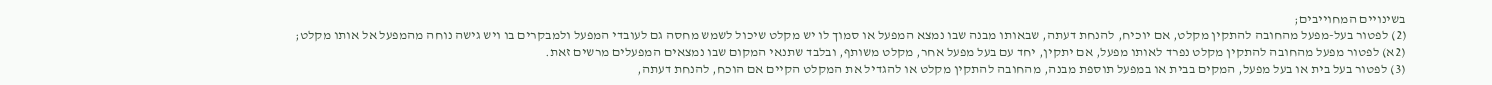בשינויים המחוייבים;
(2) לפטור בעל-מפעל מהחובה להתקין מקלט, אם יוכיח, להנחת דעתה, שבאותו מבנה שבו נמצא המפעל או סמוך לו יש מקלט שיכול לשמש מחסה גם לעובדי המפעל ולמבקרים בו ויש גישה נוחה מהמפעל אל אותו מקלט;
(2א) לפטור מפעל מהחובה להתקין מקלט נפרד לאותו מפעל, אם יתקין, יחד עם בעל מפעל אחר, מקלט משותף, ובלבד שתנאי המקום שבו נמצאים המפעלים מרשים זאת.
(3) לפטור בעל בית או בעל מפעל, המקים בבית או במפעל תוספת מבנה, מהחובה להתקין מקלט או להגדיל את המקלט הקיים אם הוכח, להנחת דעתה,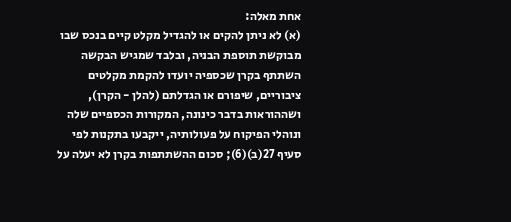אחת מאלה:
(א) לא ניתן להקים או להגדיל מקלט קיים בנכס שבו מבוקשת תוספת הבניה, ובלבד שמגיש הבקשה השתתף בקרן שכספיה יועדו להקמת מקלטים ציבוריים, שיפורם או הגדלתם (להלן - הקרן), ושההוראות בדבר כינונה, המקורות הכספיים שלה ונוהלי הפיקוח על פעולותיה, ייקבעו בתקנות לפי סעיף 27(ב)(6); סכום ההשתתפות בקרן לא יעלה על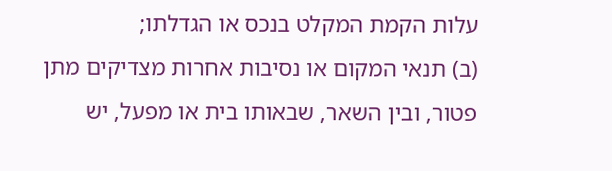עלות הקמת המקלט בנכס או הגדלתו;
(ב) תנאי המקום או נסיבות אחרות מצדיקים מתן פטור, ובין השאר, שבאותו בית או מפעל, יש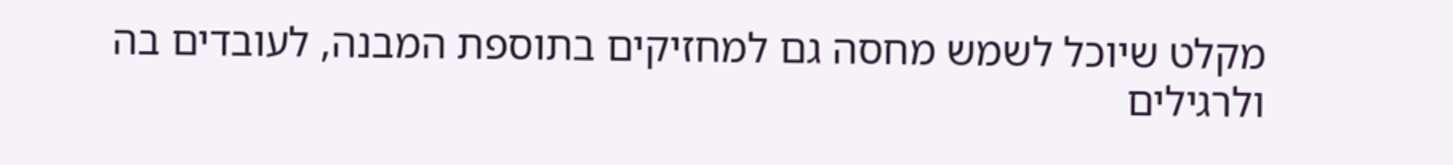מקלט שיוכל לשמש מחסה גם למחזיקים בתוספת המבנה, לעובדים בה ולרגילים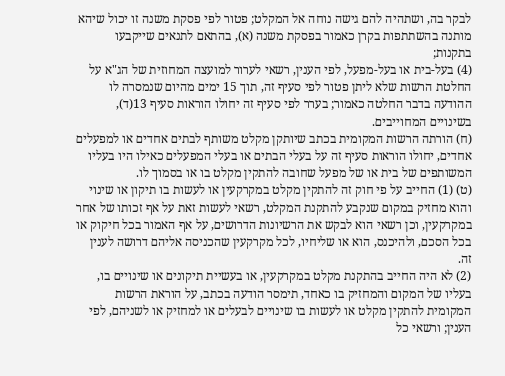לבקר בה, ושתהיה להם גישה נוחה אל המקלט; פטור לפי פסקת משנה זו יכול שיהא מותנה בהשתתפות בקרן כאמור בפסקת משנה (א), בהתאם לתנאים שייקבעו בתקנות;
(4) בעל-בית או בעל-מפעל, לפי הענין, רשאי לערור למועצה המחוזית של הג"א על החלטת הרשות שלא ליתן פטור לפי סעיף זה, תוך 15 ימים מהיום שנמסרה לו ההודעה בדבר החלטה כאמור; בערר לפי סעיף זה יחולו הוראות סעיף 13(ד), בשינויים המחוייבים.
(ח) הורתה הרשות המקומית בכתב שיותקן מקלט משותף לבתים אחדים או למפעלים אחדים, יחולו הוראות סעיף זה על בעלי הבתים או בעלי המפעלים כאילו היו בעליו המשותפים של בית או של מפעל שחובה להתקין מקלט בו או בסמוך לו.
(ט) (1) החייב על פי חוק זה להתקין מקלט במקרקעין או לעשות בו תיקון או שינוי והוא מחזיק במקום שנקבע להתקנת המקלט, רשאי לעשות זאת על אף זכותו של אחר במקרקעין, וכן רשאי הוא לבקש את הרשיונות הדרושים, על אף האמור בכל חיקוק או בכל הסכם, ולהיכנס, הוא או שליחיו, לכל מקרקעין שהכניסה אליהם דרושה לענין זה.
(2) לא היה החייב בהתקנת מקלט במקרקעין, או בעשיית תיקונים או שינויים בו, בעליו של המקום והמחזיק בו כאחד, תימסר הודעה בכתב, על הוראת הרשות המקומית להתקין מקלט או לעשות בו שינויים לבעלים או למחזיק או לשניהם, לפי הענין; ורשאי כל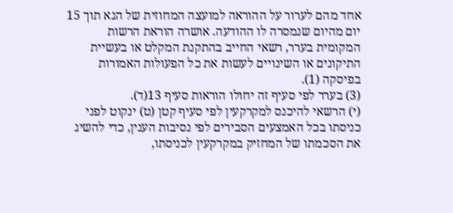אחד מהם לערור על ההוראה למועצה המחוזית של הגא תוך 15 יום מהיום שנמסרה לו ההודעה. אושרה הוראת הרשות המקומית בערר, רשאי החייב בהתקנת המקלט או בעשיית התיקונים או השינויים לעשות את כל הפעולות האמורות בפיסקה (1).
(3) בערר לפי סעיף זה יחולו הוראות סעיף 13(ד).
(י) הרשאי להיכנס למקרקעין לפי סעיף קטן (ט) ינקוט לפני כניסתו בכל האמצעים הסבירים לפי נסיבות הענין, כדי להשיג את הסכמתו של המחזיק במקרקעין לכניסתו,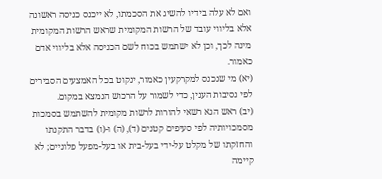ואם לא עלה בידיו להשיג את הסכמתו, לא ייכנס כניסה ראשונה אלא בליווי עובד של הרשות המקומית שראש הרשות המקומית מינה לכך, וכן לא ישתמש בכוח לשם הכניסה אלא בליווי אדם כאמור.
(יא) מי שנכנס למקרקעין כאמור, ינקוט בכל האמצעים הסבירים לפי נסיבות הענין, כדי לשמור על הרכוש הנמצא במקום.
(יב) ראש הגא רשאי להורות לרשות מקומית להשתמש בסמכות מסמכויותיה לפי סעיפים קטנים (ד), (ה) ו-(ו) בדבר התקנתו והחזקתו של מקלט על-ידי בעל-בית או בעל-מפעל פלוניים; לא קיימה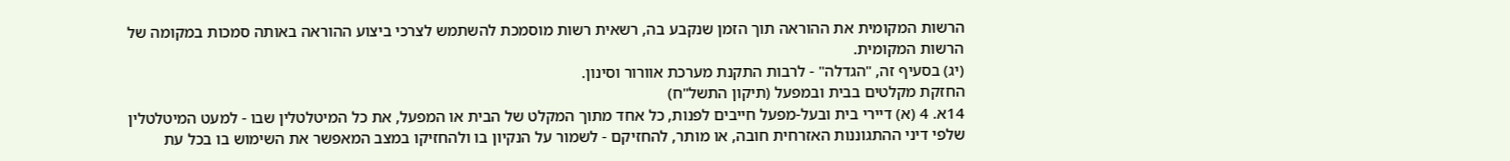הרשות המקומית את ההוראה תוך הזמן שנקבע בה, רשאית רשות מוסמכת להשתמש לצרכי ביצוע ההוראה באותה סמכות במקומה של הרשות המקומית.
(יג) בסעיף זה, "הגדלה" - לרבות התקנת מערכת אוורור וסינון.
החזקת מקלטים בבית ובמפעל (תיקון התשל"ח)
14א. 4 (א) דיירי בית ובעל-מפעל חייבים לפנות, כל אחד מתוך המקלט של הבית או המפעל, את כל המיטלטלין שבו - למעט המיטלטלין שלפי דיני ההתגוננות האזרחית חובה, או מותר, להחזיקם - לשמור על הנקיון בו ולהחזיקו במצב המאפשר את השימוש בו בכל עת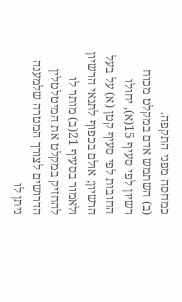כמחסה מפני התקפה.
(ב) השתמש אדם במקלט מכוח רשיון לפי סעיף 15(א), יחולו החובות לפי סעיף קטן (א) על בעל הרשיון; אולם בכפוף לתנאי הרשיון ולאמור בסעיף 21(ב) מותר לו להחזיק במקלט את המיטלטלין הדרושים לצורך המטרה שלמענה ניתן לו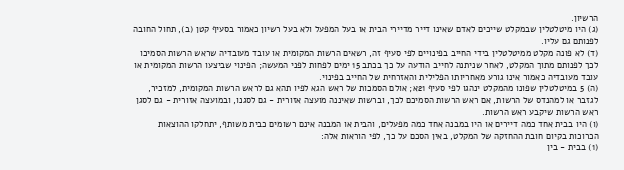הרשיון.
(ג) היו מיטלטלין שבמקלט שייכים לאדם שאינו דייר מדיירי הבית או בעל המפעל ולא בעל רשיון כאמור בסעיף קטן (ב), תחול החובה לפנותם גם עליו.
(ד) לא פונה מקלט ממיטלטלין בידי החייב בפינויים לפי סעיף זה, רשאים הרשות המקומית או עובד מעובדיה שראש הרשות הסמיכו לכך לפנותם מתוך המקלט, לאחר שניתנה לחייב הודעה על כך בכתב 15 ימים לפחות לפני המעשה; הפינוי שביצעו הרשות המקומית או עובד מעובדיה כאמור אינו גורע מאחריותו הפלילית והאזרחית של החייב בפינוי.
(ה) 5 במיטלטלין שפונו מהמקלט ינהגו לפי סעיף 21א; אולם הסמכות של ראש הגא לפיו תהא גם לראש הרשות המקומית, למזכיר, לגזבר או למהנדס של הרשות, אם ראש הרשות הסמיכם לכך, וברשות שאיננה מועצה אזורית - גם לסגנו, ובמועצה אזורית - גם לסגן ראש הרשות שיקבע ראש הרשות.
(ו) היו בבית אחד כמה דיירים או היו במבנה אחד כמה מפעלים, והבית או המבנה אינם רשומים כבית משותף, יתחלקו ההוצאות הכרוכות בקיום חובת ההחזקה של המקלט, באין הסכם על כך, לפי הוראות אלה:
(1) בבית - בין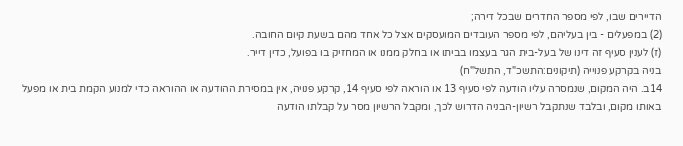הדיירים שבו, לפי מספר החדרים שבכל דירה;
(2) במפעלים - בין בעליהם, לפי מספר העובדים המועסקים אצל כל אחד מהם בשעת קיום החובה.
(ז) לענין סעיף זה דינו של בעל-בית הגר בעצמו בביתו או בחלק ממנו או המחזיק בו בפועל, כדין דייר.
בניה בקרקע פנוייה (תיקונים:התשכ"ד, התשל"ח)
14ב. היה המקום, שנמסרה עליו הודעה לפי סעיף 13 או הוראה לפי סעיף 14, קרקע פנויה, אין במסירת ההודעה או ההוראה כדי למנוע הקמת בית או מפעל באותו מקום, ובלבד שנתקבל רשיון-הבניה הדרוש לכך, ומקבל הרשיון מסר על קבלתו הודעה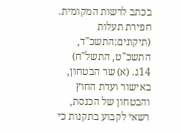בכתב לרשות המקומית.
חפירת תעלות (תיקונים:התשכ"ד, התשכ"ט, התשל"ח)
14ג. (א) שר הבטחון, באישור ועדת החוץ והבטחון של הכנסת, רשאי לקבוע בתקנות כי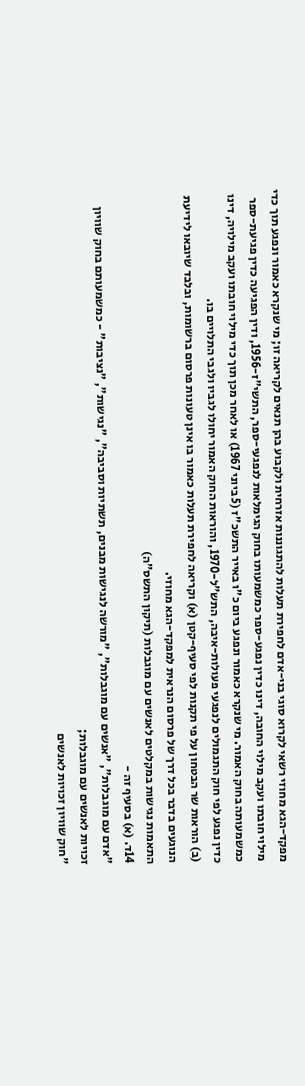מפקד-הגא מחוזי רשאי לקרוא סוגי בני-אדם לחפירת תעלות להתגוננות אזרחית ולקבוע בהן תנאים לקריאה זו; מי שנקרא כאמור ונפגע תוך כדי מילוי חובתו ועקב מילוי החובה, דינו כדין נפגע-ספר כמשמעותו בחוק הגימלאות לנפגעי-ספר, התשי"ז-1956, ודין הפגיעה כדין פגיעת-ספר כמשמעותה בחוק האמור. מי שנקרא כאמור ונפגע ביום כ"ו באייר התשכ"ז (5 ביוני 1967) או לאחר מכן תוך כדי מילוי חובתו ועקב מילויה, דינו כדין נפגע לפי חוק התגמולים לנפגעי פעולות-איבה, התש"ל-1970, והוראות החוק האמור יחולו לגביו ולגבי התלויים בו.
(ב) הוראות שר הבטחון על פי תקנות לפי סעיף-קטן (א) וקריאה לחפירת תעלות כאמור בו אינן טעונות פרסום ברשומות, ובלבד שיובאו לידיעת הנוגעים בדבר בכל דרך של פרסום הנראית למפקד-הגא מחוזי.
התאמות נגישות במקלטים לאנשים עם מוגבלות (תיקון התשס"ה)
14ד. (א) בסעיף זה -
"אדם עם מוגבלות", "אנשים עם מוגבלות", "מורשה לנגישות מבנים, תשתיות וסביבה", "נגישות", "נציבות" - כמשמעותם בחוק שוויון זכויות לאנשים עם מוגבלות;
"חוק שוויון זכויות לאנשים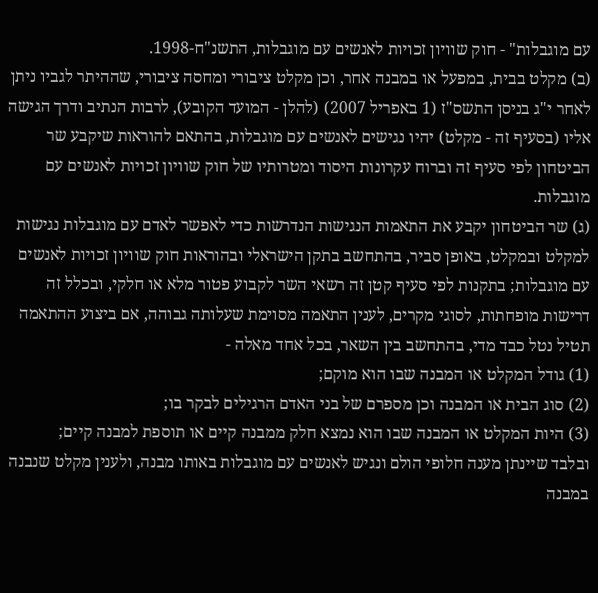עם מוגבלות" - חוק שוויון זכויות לאנשים עם מוגבלות, התשנ"ח-1998.
(ב) מקלט בבית, במפעל או במבנה אחר, וכן מקלט ציבורי ומחסה ציבורי, שההיתר לגביו ניתן לאחר י"ג בניסן התשס"ז (1 באפריל 2007) (להלן - המועד הקובע), לרבות הנתיב ודרך הגישה אליו (בסעיף זה - מקלט) יהיו נגישים לאנשים עם מוגבלות, בהתאם להוראות שיקבע שר הביטחון לפי סעיף זה וברוח עקרונות היסוד ומטרותיו של חוק שוויון זכויות לאנשים עם מוגבלות.
(ג) שר הביטחון יקבע את התאמות הנגישות הנדרשות כדי לאפשר לאדם עם מוגבלות נגישות למקלט ובמקלט, באופן סביר, בהתחשב בתקן הישראלי ובהוראות חוק שוויון זכויות לאנשים עם מוגבלות; בתקנות לפי סעיף קטן זה רשאי השר לקבוע פטור מלא או חלקי, ובכלל זה דרישות מופחתות, לסוגי מקרים, לענין התאמה מסוימת שעלותה גבוהה, אם ביצוע ההתאמה תטיל נטל כבד מדי, בהתחשב בין השאר, בכל אחד מאלה -
(1) גודל המקלט או המבנה שבו הוא מוקם;
(2) סוג הבית או המבנה וכן מספרם של בני האדם הרגילים לבקר בו;
(3) היות המקלט או המבנה שבו הוא נמצא חלק ממבנה קיים או תוספת למבנה קיים;
ובלבד שיינתן מענה חלופי הולם ונגיש לאנשים עם מוגבלות באותו מבנה, ולענין מקלט שנבנה במבנה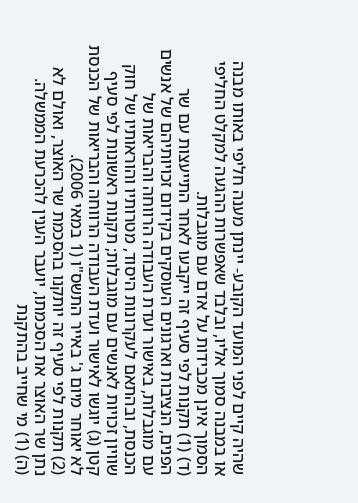שהיה קיים לפני המועד הקובע- יינתן מענה חליפי באותו מבנה או במבנה סמוך אליו, ובלבד שאפשרות ההגעה למקלט החליפי הסמוך אינן מכבידות על אדם עם מוגבלות.
(ד) (1) תקנות לפי סעיף זה ייקבעו לאחר התייעצות עם שר הפנים, הנציבות וארגונים העוסקים בקידום זכויותיהם של אנשים עם מוגבלות, באישור ועדת העבודה הרווחה והבריאות של הכנסת, ובהתאם לעקרונות היסוד, מטרותיו והוראותיו של חוק שוויון זכויות לאנשים עם מוגבלות; תקנות ראשונות לפי סעיף קטן (ג) יוגשו לאישור ועדת העבודה הרווחה והבריאות של הכנסת לא יאוחר מיום ג' באייר התשס"ו (1 במאי 2006).
(2) תקנות לפי סעיף זה יותקנו בהסכמת שר האוצר, ואולם לא נתן שר האוצר את הסכמתו, יועבר הענין להכרעת הממשלה.
(ה) (1) מי שחייב בהתקנת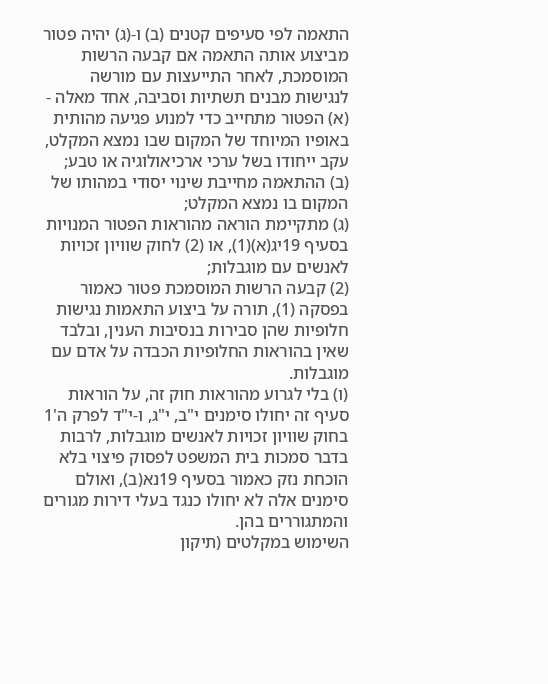התאמה לפי סעיפים קטנים (ב) ו-(ג) יהיה פטור מביצוע אותה התאמה אם קבעה הרשות המוסמכת, לאחר התייעצות עם מורשה לנגישות מבנים תשתיות וסביבה, אחד מאלה -
(א) הפטור מתחייב כדי למנוע פגיעה מהותית באופיו המיוחד של המקום שבו נמצא המקלט, עקב ייחודו בשל ערכי ארכיאולוגיה או טבע;
(ב) ההתאמה מחייבת שינוי יסודי במהותו של המקום בו נמצא המקלט;
(ג) מתקיימת הוראה מהוראות הפטור המנויות בסעיף 19יג(א)(1), או (2) לחוק שוויון זכויות לאנשים עם מוגבלות;
(2) קבעה הרשות המוסמכת פטור כאמור בפסקה (1), תורה על ביצוע התאמות נגישות חלופיות שהן סבירות בנסיבות הענין, ובלבד שאין בהוראות החלופיות הכבדה על אדם עם מוגבלות.
(ו) בלי לגרוע מהוראות חוק זה, על הוראות סעיף זה יחולו סימנים י"ב, י"ג, ו-י"ד לפרק ה'1 בחוק שוויון זכויות לאנשים מוגבלות, לרבות בדבר סמכות בית המשפט לפסוק פיצוי בלא הוכחת נזק כאמור בסעיף 19נא(ב), ואולם סימנים אלה לא יחולו כנגד בעלי דירות מגורים והמתגוררים בהן.
השימוש במקלטים (תיקון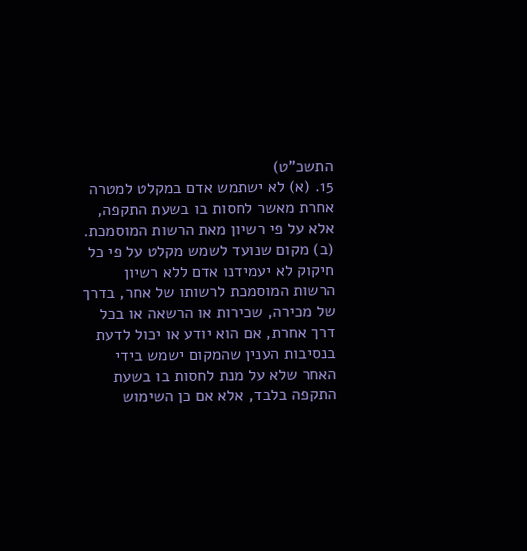התשכ"ט)
15. (א) לא ישתמש אדם במקלט למטרה אחרת מאשר לחסות בו בשעת התקפה, אלא על פי רשיון מאת הרשות המוסמכת.
(ב) מקום שנועד לשמש מקלט על פי כל חיקוק לא יעמידנו אדם ללא רשיון הרשות המוסמכת לרשותו של אחר, בדרך של מכירה, שכירות או הרשאה או בכל דרך אחרת, אם הוא יודע או יכול לדעת בנסיבות הענין שהמקום ישמש בידי האחר שלא על מנת לחסות בו בשעת התקפה בלבד, אלא אם כן השימוש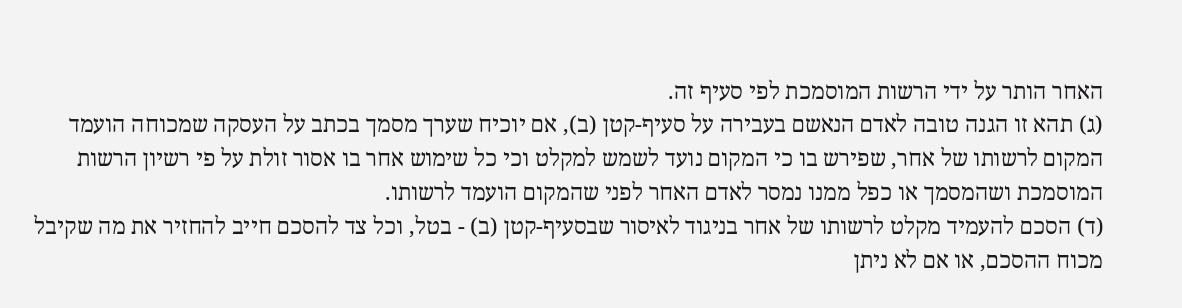האחר הותר על ידי הרשות המוסמכת לפי סעיף זה.
(ג) תהא זו הגנה טובה לאדם הנאשם בעבירה על סעיף-קטן (ב), אם יוכיח שערך מסמך בכתב על העסקה שמכוחה הועמד המקום לרשותו של אחר, שפירש בו כי המקום נועד לשמש למקלט וכי כל שימוש אחר בו אסור זולת על פי רשיון הרשות המוסמכת ושהמסמך או כפל ממנו נמסר לאדם האחר לפני שהמקום הועמד לרשותו.
(ד) הסכם להעמיד מקלט לרשותו של אחר בניגוד לאיסור שבסעיף-קטן (ב) - בטל, וכל צד להסכם חייב להחזיר את מה שקיבל מכוח ההסכם, או אם לא ניתן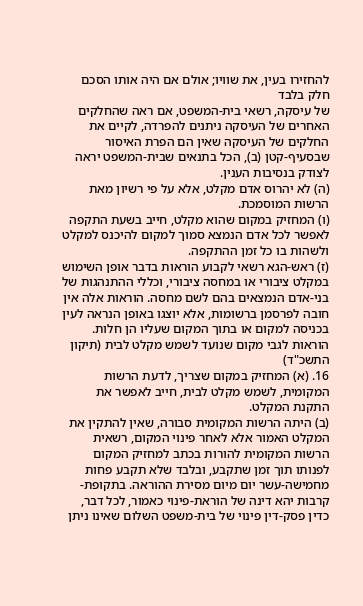להחזירו בעין, את שוויו; אולם אם היה אותו הסכם חלק בלבד
של עיסקה, רשאי בית-המשפט, אם ראה שהחלקים האחרים של העיסקה ניתנים להפרדה, לקיים את החלקים של העיסקה שאין הם הפרת האיסור שבסעיף-קטן (ב), הכל בתנאים שבית-המשפט יראה לצודק בנסיבות הענין.
(ה) לא יהרוס אדם מקלט, אלא על פי רשיון מאת הרשות המוסמכת.
(ו) המחזיק במקום שהוא מקלט, חייב בשעת התקפה לאפשר לכל אדם הנמצא סמוך למקום להיכנס למקלט ולשהות בו כל זמן ההתקפה.
(ז) ראש-הגא רשאי לקבוע הוראות בדבר אופן השימוש במקלט ציבורי או במחסה ציבורי, וכללי ההתנהגות של בני-אדם הנמצאים בהם לשם מחסה. הוראות אלה אין חובה לפרסמן ברשומות, אלא יוצגו באופן הנראה לעין בכניסה למקום או בתוך המקום שעליו הן חלות.
הוראות לגבי מקום שנועד לשמש מקלט לבית (תיקון התשכ"ד)
16. (א) המחזיק במקום שצריך, לדעת הרשות המקומית, לשמש מקלט לבית, חייב לאפשר את התקנת המקלט.
(ב) היתה הרשות המקומית סבורה, שאין להתקין את המקלט האמור אלא לאחר פינוי המקום, רשאית הרשות המקומית להורות בכתב למחזיק המקום לפנותו תוך זמן שתקבע, ובלבד שלא תקבע פחות מחמישה-עשר יום מיום מסירת ההוראה. בתקופת-קרבות יהא דינה של הוראת-פינוי כאמור, לכל דבר, כדין פסק-דין פינוי של בית-משפט השלום שאינו ניתן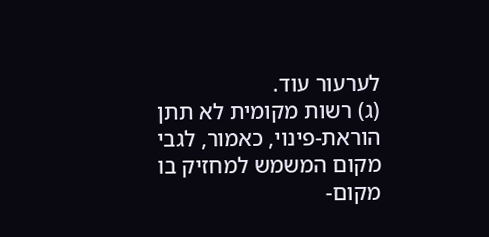לערעור עוד.
(ג) רשות מקומית לא תתן הוראת-פינוי, כאמור, לגבי מקום המשמש למחזיק בו מקום-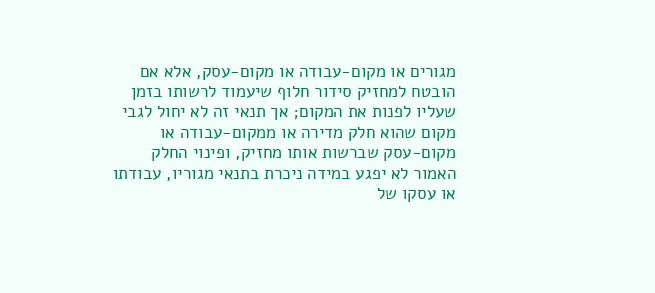מגורים או מקום-עבודה או מקום-עסק, אלא אם הובטח למחזיק סידור חלוף שיעמוד לרשותו בזמן שעליו לפנות את המקום; אך תנאי זה לא יחול לגבי מקום שהוא חלק מדירה או ממקום-עבודה או מקום-עסק שברשות אותו מחזיק, ופינוי החלק האמור לא יפגע במידה ניכרת בתנאי מגוריו, עבודתו או עסקו של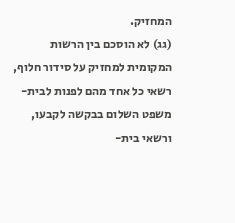המחזיק.
(גג) לא הוסכם בין הרשות המקומית למחזיק על סידור חלוף, רשאי כל אחד מהם לפנות לבית-משפט השלום בבקשה לקבעו, ורשאי בית-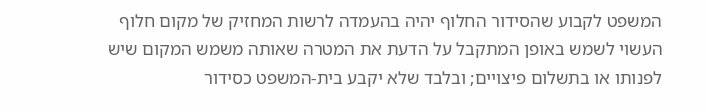המשפט לקבוע שהסידור החלוף יהיה בהעמדה לרשות המחזיק של מקום חלוף העשוי לשמש באופן המתקבל על הדעת את המטרה שאותה משמש המקום שיש לפנותו או בתשלום פיצויים; ובלבד שלא יקבע בית-המשפט כסידור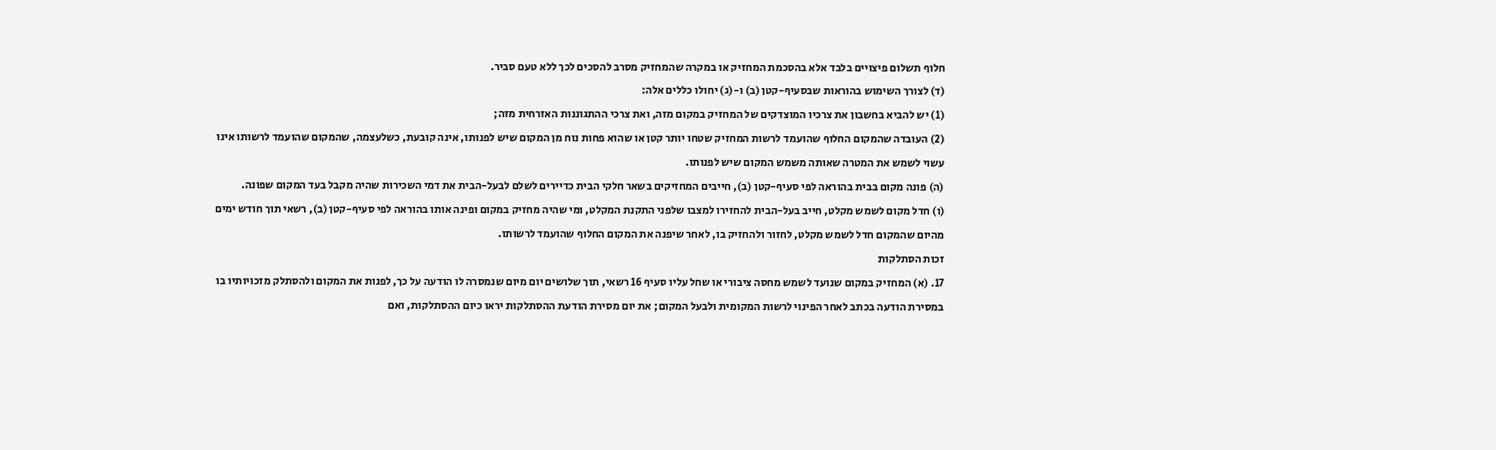חלוף תשלום פיצויים בלבד אלא בהסכמת המחזיק או במקרה שהמחזיק מסרב להסכים לכך ללא טעם סביר.
(ד) לצורך השימוש בהוראות שבסעיף-קטן (ב) ו-(ג) יחולו כללים אלה:
(1) יש להביא בחשבון את צרכיו המוצדקים של המחזיק במקום מזה, ואת צרכי ההתגוננות האזרחית מזה;
(2) העובדה שהמקום החלוף שהועמד לרשות המחזיק שטחו יותר קטן או שהוא פחות נוח מן המקום שיש לפנותו, אינה קובעת, כשלעצמה, שהמקום שהועמד לרשותו אינו עשוי לשמש את המטרה שאותה משמש המקום שיש לפנותו.
(ה) פונה מקום בבית בהוראה לפי סעיף-קטן (ב), חייבים המחזיקים בשאר חלקי הבית כדיירים לשלם לבעל-הבית את דמי השכירות שהיה מקבל בעד המקום שפונה.
(ו) חדל מקום לשמש מקלט, חייב בעל-הבית להחזירו למצבו שלפני התקנת המקלט, ומי שהיה מחזיק במקום ופינה אותו בהוראה לפי סעיף-קטן (ב), רשאי תוך חודש ימים מהיום שהמקום חדל לשמש מקלט, לחזור ולהחזיק בו, לאחר שיפנה את המקום החלוף שהועמד לרשותו.
זכות הסתלקות
17. (א) המחזיק במקום שנועד לשמש מחסה ציבורי או שחל עליו סעיף 16 רשאי, תוך שלושים יום מיום שנמסרה לו הודעה על כך, לפנות את המקום ולהסתלק מזכויותיו בו במסירת הודעה בכתב לאחר הפינוי לרשות המקומית ולבעל המקום; את יום מסירת הודעת ההסתלקות יראו כיום ההסתלקות, ואם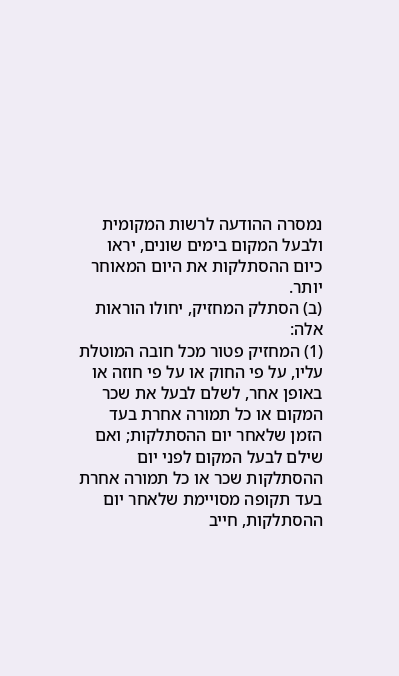נמסרה ההודעה לרשות המקומית ולבעל המקום בימים שונים, יראו כיום ההסתלקות את היום המאוחר יותר.
(ב) הסתלק המחזיק, יחולו הוראות אלה:
(1) המחזיק פטור מכל חובה המוטלת עליו, על פי החוק או על פי חוזה או באופן אחר, לשלם לבעל את שכר המקום או כל תמורה אחרת בעד הזמן שלאחר יום ההסתלקות; ואם שילם לבעל המקום לפני יום ההסתלקות שכר או כל תמורה אחרת בעד תקופה מסויימת שלאחר יום ההסתלקות, חייב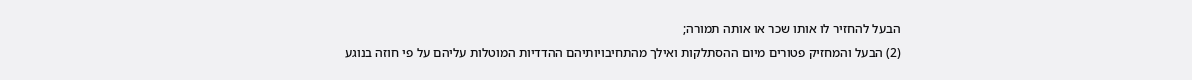הבעל להחזיר לו אותו שכר או אותה תמורה;
(2) הבעל והמחזיק פטורים מיום ההסתלקות ואילך מהתחיבויותיהם ההדדיות המוטלות עליהם על פי חוזה בנוגע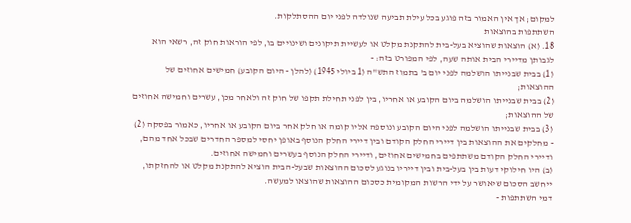למקום; אך אין האמור בזה פוגע בכל עילת תביעה שנולדה לפני יום ההסתלקות.
השתתפות בהוצאות
18. (א) הוצאות שהוציא בעל-בית להתקנת מקלט או לעשיית תיקונים ושינויים בו, לפי הוראות חוק זה, רשאי הוא לגבותן מדיירי הבית אותה שעה, לפי המפורט בזה: -
(1) בבית שבנייתו הושלמה לפני יום ב' בתמוז התש"ה (1 ביולי 1945) (להלן - היום הקובע) חמישים אחוזים של ההוצאות;
(2) בבית שבנייתו הושלמה ביום הקובע או אחריו, בין לפני תחילת תקפו של חוק זה ולאחר מכן, עשרים וחמישה אחוזים של ההוצאות;
(3) בבית שבנייתו הושלמה לפני היום הקובע ונוספה אליו קומה או חלק אחר ביום הקובע או אחריו, כאמור בפסקה (2) - מחלקים את ההוצאות בין דיירי החלק הקודם ובין דיירי החלק הנוסף באופן יחסי למספר החדרים שבכל אחד מהם, ודיירי החלק הקודם משתתפים בחמישים אחוזים, ודיירי החלק הנוסף בעשרים וחמישה אחוזים.
(ב) היו חילוקי דעות בין בעל-בית ובין דייריו בנוגע לסכום ההוצאות שבעל-הבית הוציא להתקנת מקלט או להחזקתו, ייחשב הסכום שיאושר על ידי הרשות המקומית כסכום ההוצאות שהוצאו למעשה.
דמי השתתפות -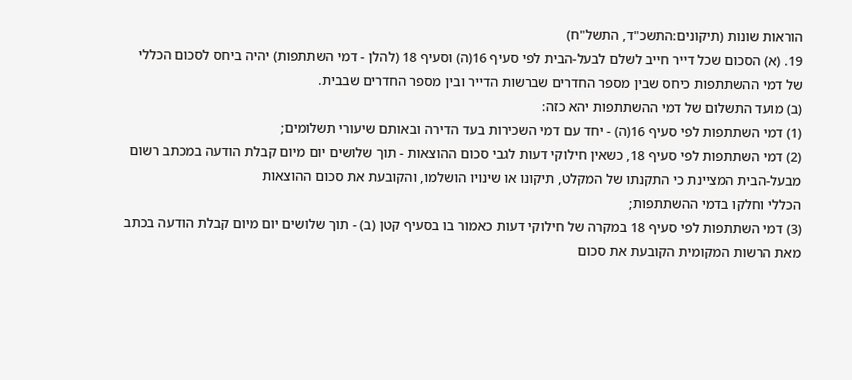הוראות שונות (תיקונים:התשכ"ד, התשל"ח)
19. (א) הסכום שכל דייר חייב לשלם לבעל-הבית לפי סעיף 16(ה) וסעיף 18 (להלן - דמי השתתפות) יהיה ביחס לסכום הכללי של דמי ההשתתפות כיחס שבין מספר החדרים שברשות הדייר ובין מספר החדרים שבבית.
(ב) מועד התשלום של דמי ההשתתפות יהא כזה:
(1) דמי השתתפות לפי סעיף 16(ה) - יחד עם דמי השכירות בעד הדירה ובאותם שיעורי תשלומים;
(2) דמי השתתפות לפי סעיף 18, כשאין חילוקי דעות לגבי סכום ההוצאות - תוך שלושים יום מיום קבלת הודעה במכתב רשום מבעל-הבית המציינת כי התקנתו של המקלט, תיקונו או שינויו הושלמו, והקובעת את סכום ההוצאות
הכללי וחלקו בדמי ההשתתפות;
(3) דמי השתתפות לפי סעיף 18 במקרה של חילוקי דעות כאמור בו בסעיף קטן (ב) - תוך שלושים יום מיום קבלת הודעה בכתב מאת הרשות המקומית הקובעת את סכום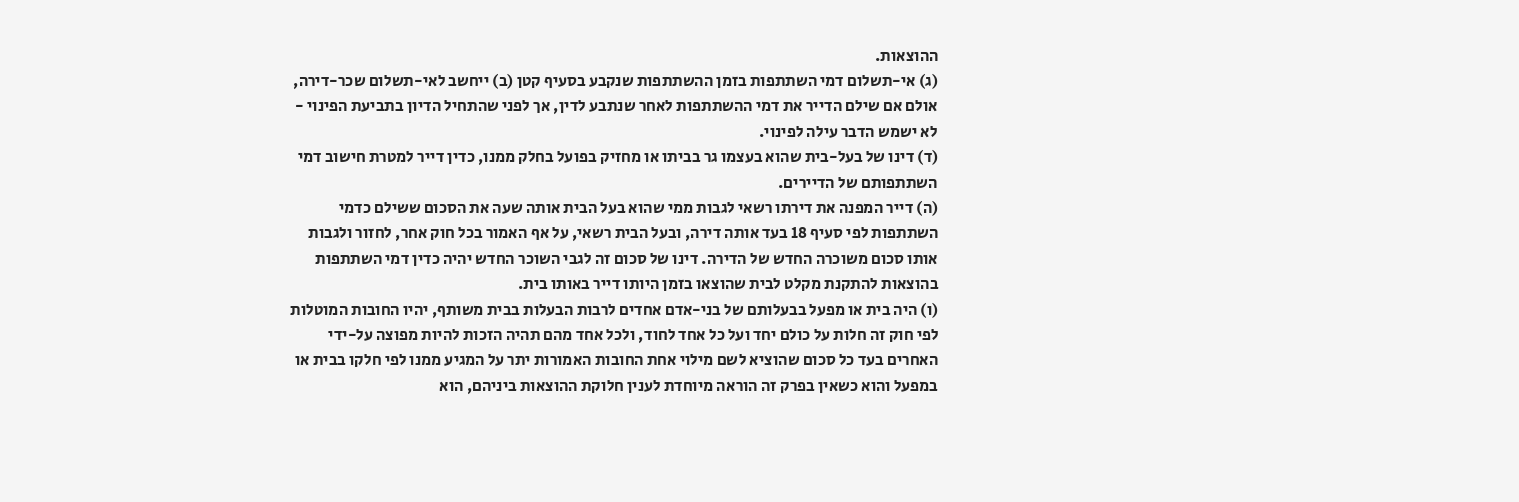ההוצאות.
(ג) אי-תשלום דמי השתתפות בזמן ההשתתפות שנקבע בסעיף קטן (ב) ייחשב לאי-תשלום שכר-דירה, אולם אם שילם הדייר את דמי ההשתתפות לאחר שנתבע לדין, אך לפני שהתחיל הדיון בתביעת הפינוי - לא ישמש הדבר עילה לפינוי.
(ד) דינו של בעל-בית שהוא בעצמו גר בביתו או מחזיק בפועל בחלק ממנו, כדין דייר למטרת חישוב דמי השתתפותם של הדיירים.
(ה) דייר המפנה את דירתו רשאי לגבות ממי שהוא בעל הבית אותה שעה את הסכום ששילם כדמי השתתפות לפי סעיף 18 בעד אותה דירה, ובעל הבית רשאי, על אף האמור בכל חוק אחר, לחזור ולגבות אותו סכום משוכרה החדש של הדירה. דינו של סכום זה לגבי השוכר החדש יהיה כדין דמי השתתפות בהוצאות להתקנת מקלט לבית שהוצאו בזמן היותו דייר באותו בית.
(ו) היה בית או מפעל בבעלותם של בני-אדם אחדים לרבות הבעלות בבית משותף, יהיו החובות המוטלות לפי חוק זה חלות על כולם יחד ועל כל אחד לחוד, ולכל אחד מהם תהיה הזכות להיות מפוצה על-ידי האחרים בעד כל סכום שהוציא לשם מילוי אחת החובות האמורות יתר על המגיע ממנו לפי חלקו בבית או במפעל והוא כשאין בפרק זה הוראה מיוחדת לענין חלוקת ההוצאות ביניהם, הוא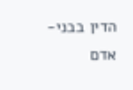הדין בבני-אדם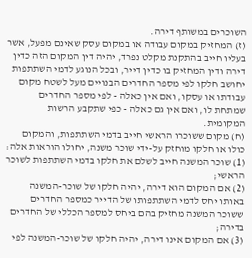השוכרים במשותף דירה.
(ז) המחזיק במקום עבודה או במקום עסק שאינם מפעל, אשר בעליו חייב בהתקנת מקלט נפרד, יהיה דין המקום הזה כדין דירה ודין המחזיק בו כדין דייר, ובכל הנוגע לדמי השתתפות יחושב חלקו לפי מספר החדרים הבנויים מעל לשטח מקום עבודתו או עסקו, ואם אין כאלה - לפי מספר החדרים שמתחת לו, ואם אין גם כאלה - כפי שתקבע הרשות המקומית.
(ח) מקום ששוכרו הראשי חייב בדמי השתתפות, והמקום כולו או חלקו מוחזק על-ידי שוכר משנה, יחולו הוראות אלה:
(1) שוכר המשנה חייב לשלם את חלקו בדמי השתתפות לשוכר הראשי;
(2) אם המקום הוא דירה, יהיה חלקו של שוכר-המשנה באותו יחס לדמי השתתפותו של הדייר כמספר החדרים ששוכר המשנה מחזיק בהם ביחס למספר הכללי של החדרים בדירה;
(3) אם המקום אינו דירה, יהיה חלקו של שוכר-המשנה לפי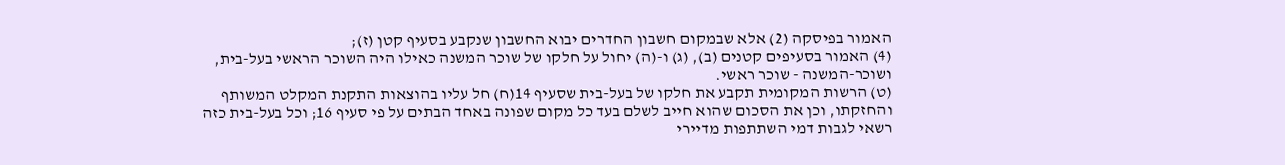האמור בפיסקה (2) אלא שבמקום חשבון החדרים יבוא החשבון שנקבע בסעיף קטן (ז);
(4) האמור בסעיפים קטנים (ב), (ג) ו-(ה) יחול על חלקו של שוכר המשנה כאילו היה השוכר הראשי בעל-בית, ושוכר-המשנה - שוכר ראשי.
(ט) הרשות המקומית תקבע את חלקו של בעל-בית שסעיף 14(ח) חל עליו בהוצאות התקנת המקלט המשותף והחזקתו, וכן את הסכום שהוא חייב לשלם בעד כל מקום שפונה באחד הבתים על פי סעיף 16; וכל בעל-בית כזה רשאי לגבות דמי השתתפות מדיירי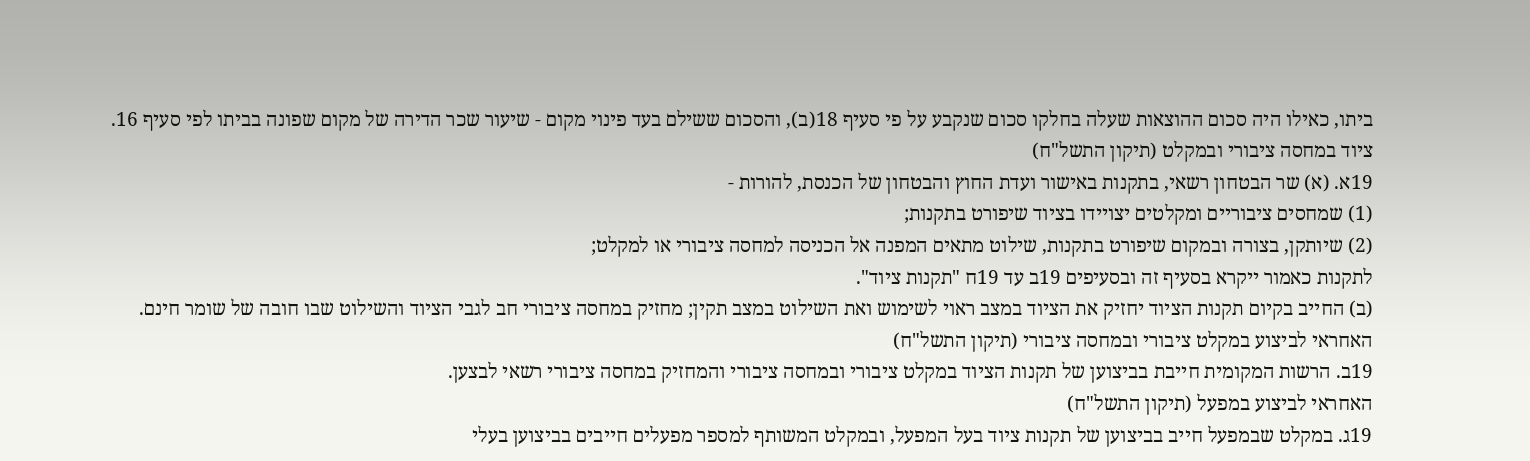ביתו, כאילו היה סכום ההוצאות שעלה בחלקו סכום שנקבע על פי סעיף 18(ב), והסכום ששילם בעד פינוי מקום - שיעור שכר הדירה של מקום שפונה בביתו לפי סעיף 16.
ציוד במחסה ציבורי ובמקלט (תיקון התשל"ח)
19א. (א) שר הבטחון רשאי, בתקנות באישור ועדת החוץ והבטחון של הכנסת, להורות -
(1) שמחסים ציבוריים ומקלטים יצויידו בציוד שיפורט בתקנות;
(2) שיותקן, בצורה ובמקום שיפורט בתקנות, שילוט מתאים המפנה אל הכניסה למחסה ציבורי או למקלט;
לתקנות כאמור ייקרא בסעיף זה ובסעיפים 19ב עד 19ח "תקנות ציוד".
(ב) החייב בקיום תקנות הציוד יחזיק את הציוד במצב ראוי לשימוש ואת השילוט במצב תקין; מחזיק במחסה ציבורי חב לגבי הציוד והשילוט שבו חובה של שומר חינם.
האחראי לביצוע במקלט ציבורי ובמחסה ציבורי (תיקון התשל"ח)
19ב. הרשות המקומית חייבת בביצוען של תקנות הציוד במקלט ציבורי ובמחסה ציבורי והמחזיק במחסה ציבורי רשאי לבצען.
האחראי לביצוע במפעל (תיקון התשל"ח)
19ג. במקלט שבמפעל חייב בביצוען של תקנות ציוד בעל המפעל, ובמקלט המשותף למספר מפעלים חייבים בביצוען בעלי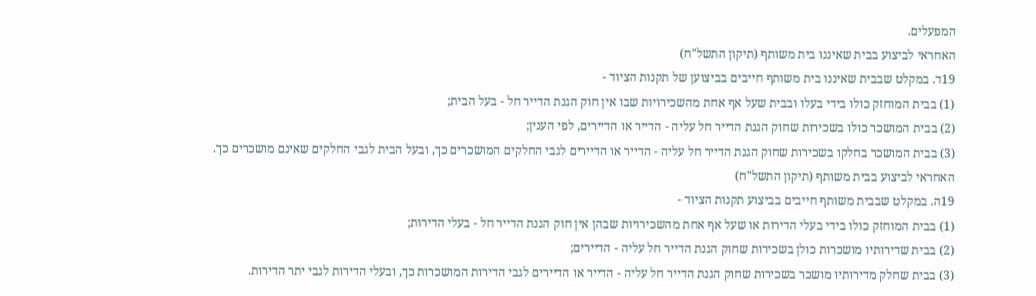המפעלים.
האחראי לביצוע בבית שאיננו בית משותף (תיקון התשל"ח)
19ד. במקלט שבבית שאיננו בית משותף חייבים בביצוען של תקנות הציוד -
(1) בבית המוחזק כולו בידי בעלו ובבית שעל אף אחת מהשכירויות שבו אין חוק הגנת הדייר חל - בעל הבית;
(2) בבית המושכר כולו בשכירות שחוק הגנת הדייר חל עליה - הדייר או הדיירים, לפי הענין;
(3) בבית המושכר בחלקו בשכירות שחוק הגנת הדייר חל עליה - הדייר או הדיירים לגבי החלקים המושכרים כך, ובעל הבית לגבי החלקים שאינם מושכרים כך.
האחראי לביצוע בבית משותף (תיקון התשל"ח)
19ה. במקלט שבבית משותף חייבים בביצוע תקנות הציוד -
(1) בבית המוחזק כולו בידי בעלי הדירות או שעל אף אחת מהשכירויות שבהן אין חוק הגנת הדייר חל - בעלי הדירות;
(2) בבית שדירותיו מושכרות כולן בשכירות שחוק הגנת הדייר חל עליה - הדיירים;
(3) בבית שחלק מדירותיו מושכר בשכירות שחוק הגנת הדייר חל עליה - הדייר או הדיירים לגבי הדירות המושכרות כך, ובעלי הדירות לגבי יתר הדירות.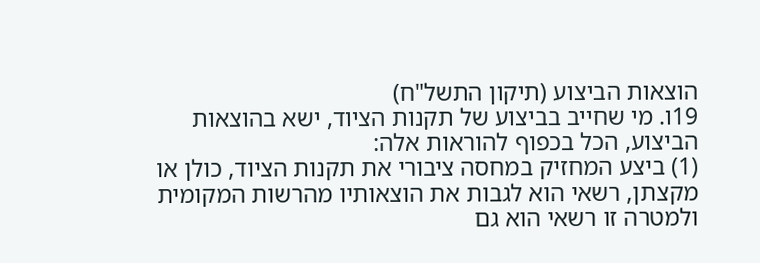הוצאות הביצוע (תיקון התשל"ח)
19ו. מי שחייב בביצוע של תקנות הציוד, ישא בהוצאות הביצוע, הכל בכפוף להוראות אלה:
(1) ביצע המחזיק במחסה ציבורי את תקנות הציוד, כולן או מקצתן, רשאי הוא לגבות את הוצאותיו מהרשות המקומית ולמטרה זו רשאי הוא גם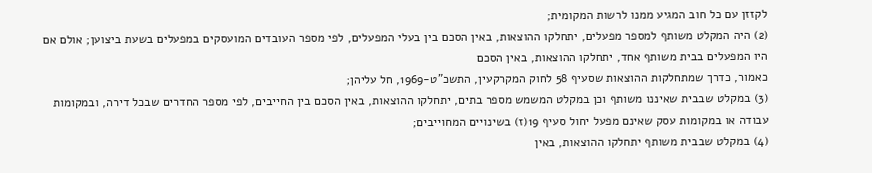לקזזן עם כל חוב המגיע ממנו לרשות המקומית;
(2) היה המקלט משותף למספר מפעלים, יתחלקו ההוצאות, באין הסכם בין בעלי המפעלים, לפי מספר העובדים המועסקים במפעלים בשעת ביצוען; אולם אם היו המפעלים בבית משותף אחד, יתחלקו ההוצאות, באין הסכם
כאמור, כדרך שמתחלקות ההוצאות שסעיף 58 לחוק המקרקעין, התשכ"ט-1969, חל עליהן;
(3) במקלט שבבית שאיננו משותף וכן במקלט המשמש מספר בתים, יתחלקו ההוצאות, באין הסכם בין החייבים, לפי מספר החדרים שבכל דירה, ובמקומות עבודה או במקומות עסק שאינם מפעל יחול סעיף 19(ז) בשינויים המחוייבים;
(4) במקלט שבבית משותף יתחלקו ההוצאות, באין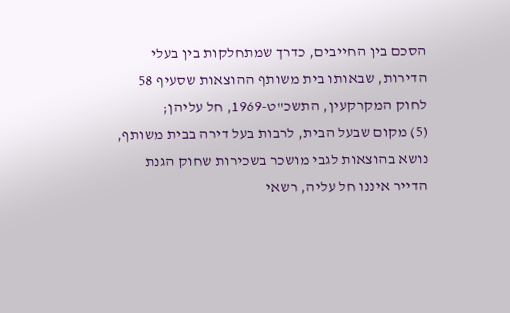הסכם בין החייבים, כדרך שמתחלקות בין בעלי הדירות, שבאותו בית משותף ההוצאות שסעיף 58 לחוק המקרקעין, התשכ"ט-1969, חל עליהן;
(5) מקום שבעל הבית, לרבות בעל דירה בבית משותף, נושא בהוצאות לגבי מושכר בשכירות שחוק הגנת הדייר איננו חל עליה, רשאי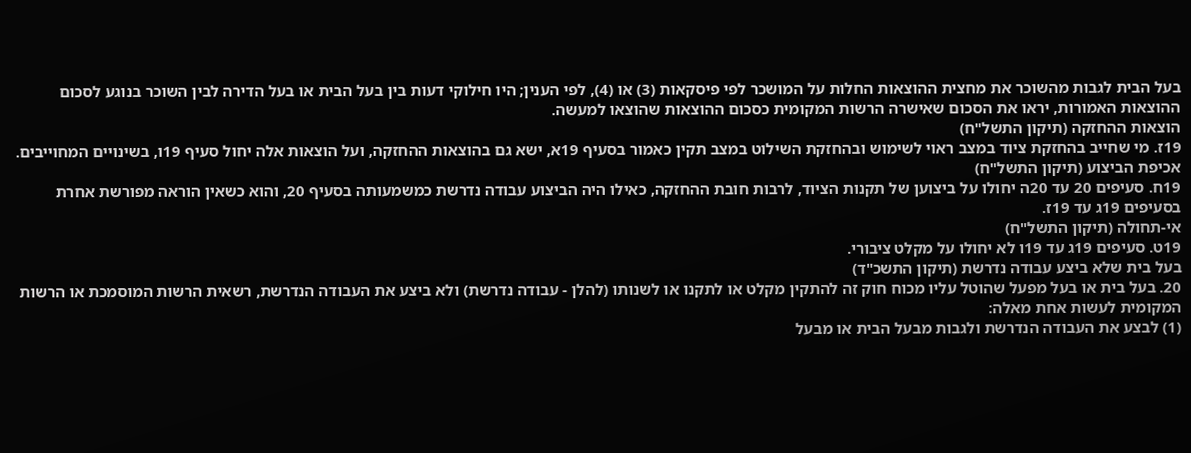בעל הבית לגבות מהשוכר את מחצית ההוצאות החלות על המושכר לפי פיסקאות (3) או (4), לפי הענין; היו חילוקי דעות בין בעל הבית או בעל הדירה לבין השוכר בנוגע לסכום ההוצאות האמורות, יראו את הסכום שאישרה הרשות המקומית כסכום ההוצאות שהוצאו למעשה.
הוצאות ההחזקה (תיקון התשל"ח)
19ז. מי שחייב בהחזקת ציוד במצב ראוי לשימוש ובהחזקת השילוט במצב תקין כאמור בסעיף 19א, ישא גם בהוצאות ההחזקה, ועל הוצאות אלה יחול סעיף 19ו, בשינויים המחוייבים.
אכיפת הביצוע (תיקון התשל"ח)
19ח. סעיפים 20 עד 20ה יחולו על ביצוען של תקנות הציוד, לרבות חובת ההחזקה, כאילו היה הביצוע עבודה נדרשת כמשמעותה בסעיף 20, והוא כשאין הוראה מפורשת אחרת בסעיפים 19ג עד 19ז.
אי-תחולה (תיקון התשל"ח)
19ט. סעיפים 19ג עד 19ו לא יחולו על מקלט ציבורי.
בעל בית שלא ביצע עבודה נדרשת (תיקון התשכ"ד)
20. בעל בית או בעל מפעל שהוטל עליו מכוח חוק זה להתקין מקלט או לתקנו או לשנותו (להלן - עבודה נדרשת) ולא ביצע את העבודה הנדרשת, רשאית הרשות המוסמכת או הרשות המקומית לעשות אחת מאלה:
(1) לבצע את העבודה הנדרשת ולגבות מבעל הבית או מבעל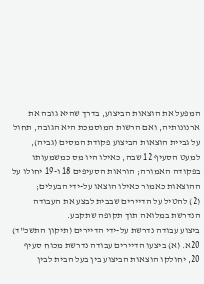המפעל את הוצאות הביצוע, בדרך שהיא גובה את ארנונותיה, ואם הרשות המוסמכת היא הגובה, תחול על גביית הוצאות הביצוע פקודת המסים (גביה), למעט הסעיף 12 שבה, כאילו היו מס כמשמעותו בפקודה האמורה; הוראות הסעיפים 18 ו-19 יחולו על ההוצאות כאמור כאילו הוצאו על-ידי הבעלים;
(2) להטיל על הדיירים שבבית לבצע את העבודה הנדרשת במלואה תוך תקופה שתקבע.
ביצוע עבודה נדרשת על-ידי הדיירים (תיקון התשכ"ד)
20א. (א) ביצעו הדיירים עבודה נדרשת מכוח סעיף 20, יחולקו הוצאות הביצוע בין בעל הבית לבין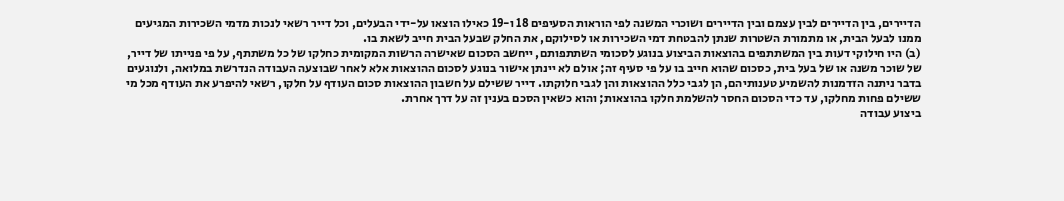הדיירים, בין הדיירים לבין עצמם ובין הדיירים ושוכרי המשנה לפי הוראות הסעיפים 18 ו-19 כאילו הוצאו על-ידי הבעלים, וכל דייר רשאי לנכות מדמי השכירות המגיעים ממנו לבעל הבית, או מתמורת השטרות שנתן להבטחת דמי השכירות או לסילוקם, את החלק שבעל הבית חייב לשאת בו.
(ב) היו חילוקי דעות בין המשתתפים בהוצאות הביצוע בנוגע לסכומי השתתפותם, ייחשב הסכום שאישרה הרשות המקומית כחלקו של כל משתתף, על פי פנייתו של דייר, של שוכר משנה או של בעל בית, כסכום שהוא חייב בו על פי סעיף זה; אולם לא יינתן אישור בנוגע לסכום ההוצאות אלא לאחר שבוצעה העבודה הנדרשת במלואה, ולנוגעים בדבר ניתנה הזדמנות להשמיע טענותיהם, הן לגבי כלל ההוצאות והן לגבי חלוקתו. דייר ששילם על חשבון ההוצאות סכום העודף על חלקו, רשאי להיפרע את העודף מכל מי ששילם פחות מחלקו, עד כדי הסכום החסר להשלמת חלקו בהוצאות; והוא כשאין הסכם בענין זה על דרך אחרת.
ביצוע עבודה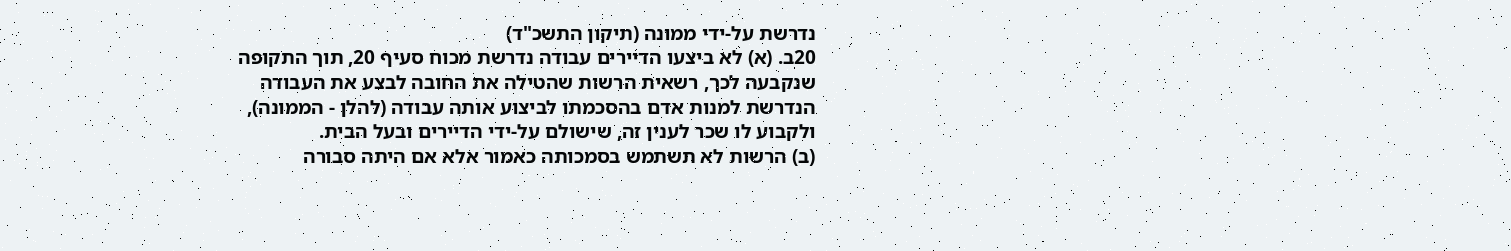נדרשת על-ידי ממונה (תיקון התשכ"ד)
20ב. (א) לא ביצעו הדיירים עבודה נדרשת מכוח סעיף 20, תוך התקופה שנקבעה לכך, רשאית הרשות שהטילה את החובה לבצע את העבודה הנדרשת למנות אדם בהסכמתו לביצוע אותה עבודה (להלן - הממונה), ולקבוע לו שכר לענין זה, שישולם על-ידי הדיירים ובעל הבית.
(ב) הרשות לא תשתמש בסמכותה כאמור אלא אם היתה סבורה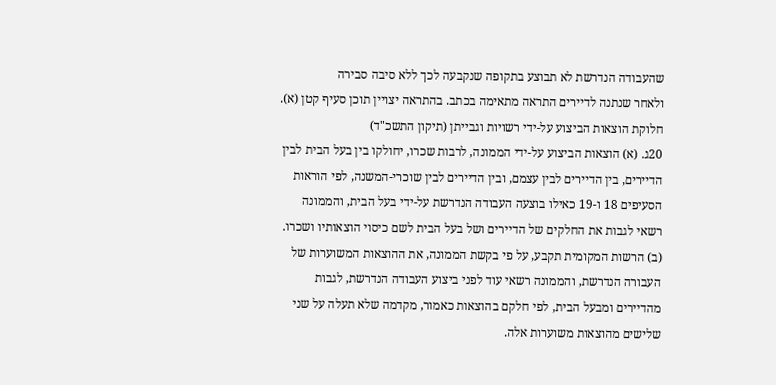שהעבודה הנדרשת לא תבוצע בתקופה שנקבעה לכך ללא סיבה סבירה
ולאחר שנתנה לדיירים התראה מתאימה בכתב. בהתראה יצויין תוכן סעיף קטן (א).
חלוקת הוצאות הביצוע על-ידי רשויות וגבייתן (תיקון התשכ"ד)
20ג. (א) הוצאות הביצוע על-ידי הממונה, לרבות שכרו, יחולקו בין בעל הבית לבין הדיירים, בין הדיירים לבין עצמם, ובין הדיירים לבין שוכרי-המשנה, לפי הוראות הסעיפים 18 ו-19 כאילו בוצעה העבודה הנדרשת על-ידי בעל הבית, והממונה רשאי לגבות את החלקים של הדיירים ושל בעל הבית לשם כיסוי הוצאותיו ושכרו.
(ב) הרשות המקומית תקבע, על פי בקשת הממונה, את ההוצאות המשוערות של העבורה הנדרשת, והממונה רשאי עוד לפני ביצוע העבודה הנדרשת, לגבות מהדיירים ומבעל הבית, לפי חלקם בהוצאות כאמור, מקדמה שלא תעלה על שני שלישים מהוצאות משוערות אלה.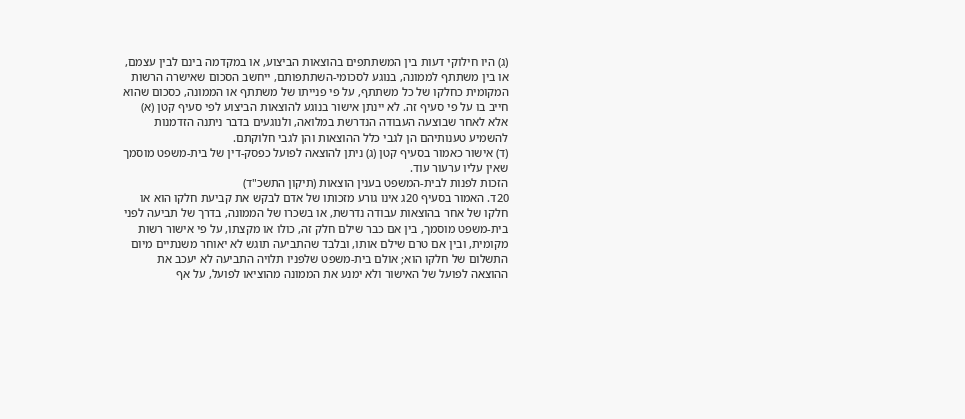(ג) היו חילוקי דעות בין המשתתפים בהוצאות הביצוע, או במקדמה בינם לבין עצמם, או בין משתתף לממונה, בנוגע לסכומי-השתתפותם, ייחשב הסכום שאישרה הרשות המקומית כחלקו של כל משתתף, על פי פנייתו של משתתף או הממונה, כסכום שהוא חייב בו על פי סעיף זה. לא יינתן אישור בנוגע להוצאות הביצוע לפי סעיף קטן (א) אלא לאחר שבוצעה העבודה הנדרשת במלואה, ולנוגעים בדבר ניתנה הזדמנות להשמיע טענותיהם הן לגבי כלל ההוצאות והן לגבי חלוקתם.
(ד) אישור כאמור בסעיף קטן (ג) ניתן להוצאה לפועל כפסק-דין של בית-משפט מוסמך שאין עליו ערעור עוד.
הזכות לפנות לבית-המשפט בענין הוצאות (תיקון התשכ"ד)
20ד. האמור בסעיף 20ג אינו גורע מזכותו של אדם לבקש את קביעת חלקו הוא או חלקו של אחר בהוצאות עבודה נדרשת, או בשכרו של הממונה, בדרך של תביעה לפני בית-משפט מוסמך, בין אם כבר שילם חלק זה, כולו או מקצתו, על פי אישור רשות מקומית, ובין אם טרם שילם אותו, ובלבד שהתביעה תוגש לא יאוחר משנתיים מיום התשלום של חלקו הוא; אולם בית-משפט שלפניו תלויה התביעה לא יעכב את ההוצאה לפועל של האישור ולא ימנע את הממונה מהוציאו לפועל, על אף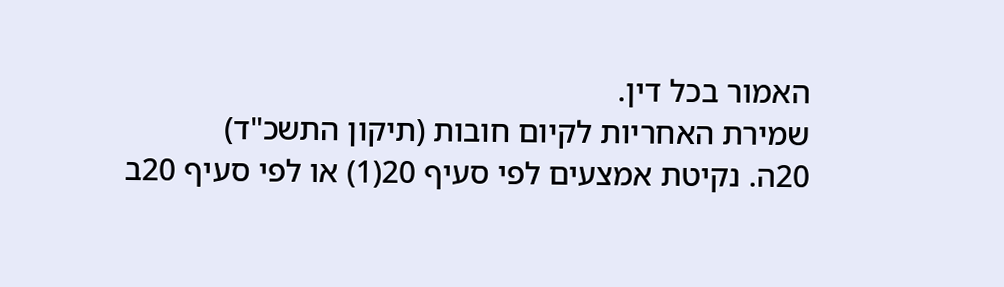האמור בכל דין.
שמירת האחריות לקיום חובות (תיקון התשכ"ד)
20ה. נקיטת אמצעים לפי סעיף 20(1) או לפי סעיף 20ב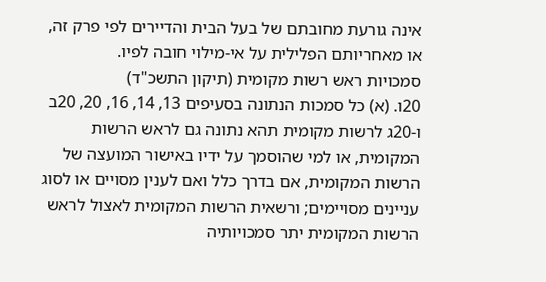אינה גורעת מחובתם של בעל הבית והדיירים לפי פרק זה, או מאחריותם הפלילית על אי-מילוי חובה לפיו.
סמכויות ראש רשות מקומית (תיקון התשכ"ד)
20ו. (א) כל סמכות הנתונה בסעיפים 13, 14, 16, 20, 20ב ו-20ג לרשות מקומית תהא נתונה גם לראש הרשות המקומית, או למי שהוסמך על ידיו באישור המועצה של הרשות המקומית, אם בדרך כלל ואם לענין מסויים או לסוג עניינים מסויימים; ורשאית הרשות המקומית לאצול לראש הרשות המקומית יתר סמכויותיה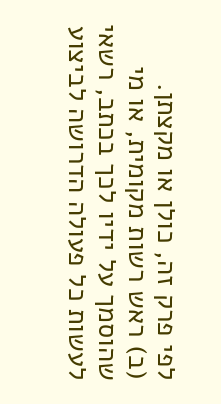לפי פרק זה, כולן או מקצתן.
(ב) ראש רשות מקומית, או מי שהוסמך על ידיו לכך בכתב, רשאי לעשות כל פעולה הדרושה לביצוע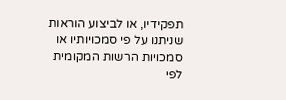תפקידיו, או לביצוע הוראות שניתנו על פי סמכויותיו או סמכויות הרשות המקומית לפי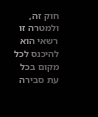חוק זה, ולמטרה זו רשאי הוא להיכנס לכל מקום בכל עת סבירה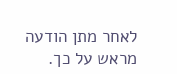לאחר מתן הודעה מראש על כך.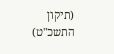(תיקון התשכ"ט)